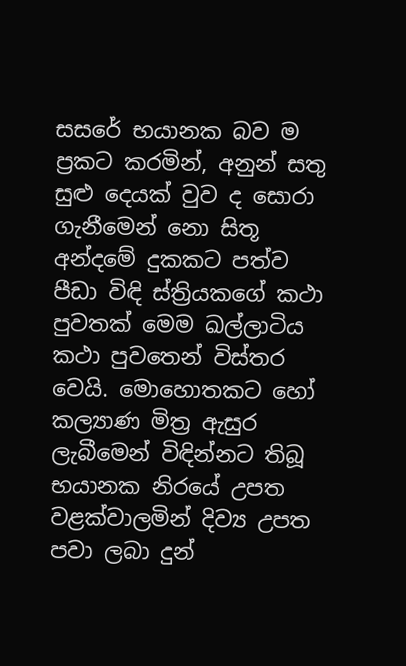සසරේ භයානක බව ම ප්‍රකට කරමින්, අනුන් සතු සුළු දෙයක් වුව ද සොරා ගැනීමෙන් නො සිතූ අන්දමේ දුකකට පත්ව පීඩා විඳි ස්ත්‍රියකගේ කථා පුවතක් මෙම ඛල්ලාටිය කථා පුවතෙන් විස්තර වෙයි. මොහොතකට හෝ කල්‍යාණ මිත්‍ර ඇසුර ලැබීමෙන් විඳින්නට තිබූ භයානක නිරයේ උපත වළක්වාලමින් දිව්‍ය උපත පවා ලබා දුන්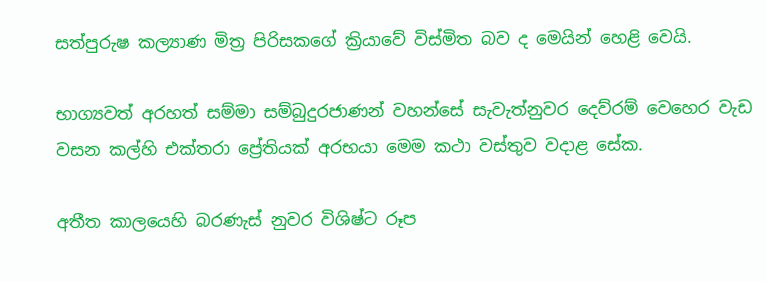සත්පුරුෂ කල්‍යාණ මිත්‍ර පිරිසකගේ ක්‍රියාවේ විස්මිත බව ද මෙයින් හෙළි වෙයි.

භාග්‍යවත් අරහත් සම්මා සම්බුදුරජාණන් වහන්සේ සැවැත්නුවර දෙව්රම් වෙහෙර වැඩ වසන කල්හි එක්තරා ප්‍රේතියක් අරභයා මෙම කථා වස්තුව වදාළ සේක.

අතීත කාලයෙහි බරණැස් නුවර විශිෂ්ට රූප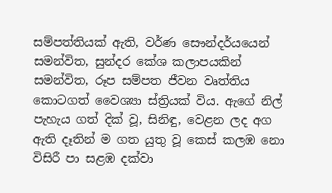සම්පත්තියක් ඇති, වර්ණ සෞන්දර්යයෙන් සමන්විත, සුන්දර කේශ කලාපයකින් සමන්විත, රූප සම්පත ජීවන වෘත්තිය කොටගත් වෛශ්‍යා ස්ත්‍රියක් විය. ඇගේ නිල් පැහැය ගත් දික් වූ, සිනිඳු, වෙළන ලද අග ඇති දෑතින් ම ගත යුතු වූ කෙස් කලඹ නො විසිරී පා සළඹ දක්වා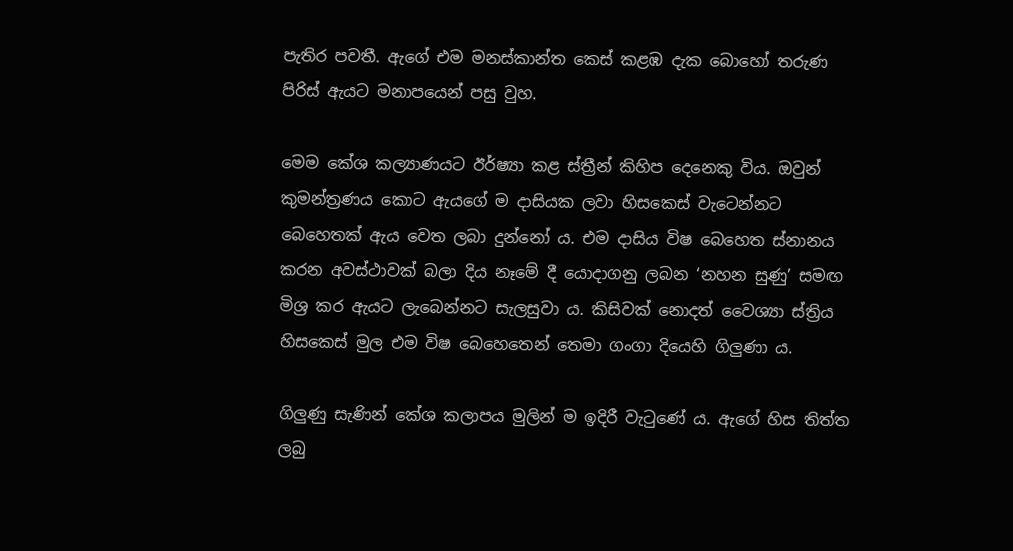පැතිර පවතී. ඇගේ එම මනස්කාන්ත කෙස් කළඹ දැක බොහෝ තරුණ පිරිස් ඇයට මනාපයෙන් පසු වුහ.

මෙම කේශ කල්‍යාණයට ඊර්ෂ්‍යා කළ ස්ත්‍රීන් කිහිප දෙනෙකු විය. ඔවුන් කුමන්ත්‍රණය කොට ඇයගේ ම දාසියක ලවා හිසකෙස් වැටෙන්නට බෙහෙතක් ඇය වෙත ලබා දුන්නෝ ය. එම දාසිය විෂ බෙහෙත ස්නානය කරන අවස්ථාවක් බලා දිය නෑමේ දී යොදාගනු ලබන ‘නහන සුණු’ සමඟ මිශ්‍ර කර ඇයට ලැබෙන්නට සැලසුවා ය. කිසිවක් නොදත් වෛශ්‍යා ස්ත්‍රිය හිසකෙස් මුල එම විෂ බෙහෙතෙන් තෙමා ගංගා දියෙහි ගිලුණා ය.

ගිලුණු සැණින් කේශ කලාපය මුලින් ම ඉදිරී වැටුණේ ය. ඇගේ හිස තිත්ත ලබු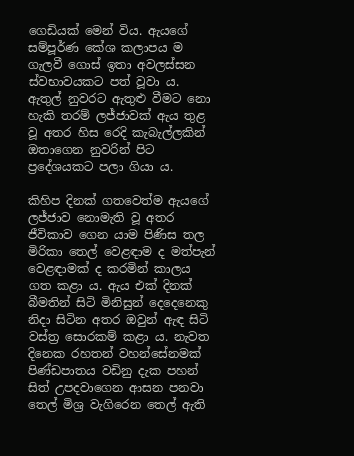ගෙඩියක් මෙන් විය. ඇයගේ සම්පූර්ණ කේශ කලාපය ම ගැලවී ගොස් ඉතා අවලස්සන ස්වභාවයකට පත් වූවා ය. ඇතුල් නුවරට ඇතුළු වීමට නො හැකි තරම් ලජ්ජාවක් ඇය තුළ වූ අතර හිස රෙදි කැබැල්ලකින් ඔතාගෙන නුවරින් පිට ප්‍රදේශයකට පලා ගියා ය.

කිහිප දිනක් ගතවෙත්ම ඇයගේ ලජ්ජාව නොමැති වූ අතර ජීවිකාව ගෙන යාම පිණිස තල මිරිකා තෙල් වෙළඳාම ද මත්පැන් වෙළඳාමක් ද කරමින් කාලය ගත කළා ය. ඇය එක් දිනක් බීමතින් සිටි මිනිසුන් දෙදෙනෙකු නිදා සිටින අතර ඔවුන් ඇඳ සිටි වස්ත්‍ර සොරකම් කළා ය. නැවත දිනෙක රහතන් වහන්සේනමක් පිණ්ඩපාතය වඩිනු දැක පහන් සිත් උපදවාගෙන ආසන පනවා තෙල් මිශ්‍ර වැගිරෙන තෙල් ඇති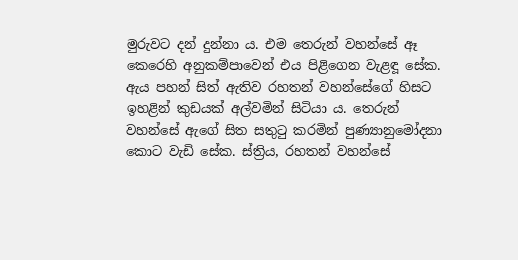මුරුවට දන් දුන්නා ය. එම තෙරුන් වහන්සේ ඈ කෙරෙහි අනුකම්පාවෙන් එය පිළිගෙන වැළඳූ සේක. ඇය පහන් සිත් ඇතිව රහතන් වහන්සේගේ හිසට ඉහළින් කුඩයක් අල්වමින් සිටියා ය. තෙරුන් වහන්සේ ඇගේ සිත සතුටු කරමින් පුණ්‍යානුමෝදනා කොට වැඩි සේක. ස්ත්‍රිය, රහතන් වහන්සේ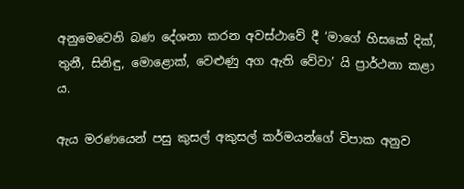අනුමෙවෙනි බණ දේශනා කරන අවස්ථාවේ දී ‘මාගේ හිසකේ දික්, තුනී, සිනිඳු, මොළොක්, වෙළුණු අග ඇති වේවා’ යි ප්‍රාර්ථනා කළා ය.

ඇය මරණයෙන් පසු කුසල් අකුසල් කර්මයන්ගේ විපාක අනුව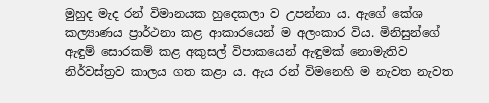මුහුද මැද රන් විමානයක හුදෙකලා ව උපන්නා ය. ඇගේ කේශ කල්‍යාණය ප්‍රාර්ථනා කළ ආකාරයෙන් ම අලංකාර විය. මිනිසුන්ගේ ඇඳුම් සොරකම් කළ අකුසල් විපාකයෙන් ඇඳුමක් නොමැතිව නිර්වස්ත්‍රව කාලය ගත කළා ය. ඇය රන් විමනෙහි ම නැවත නැවත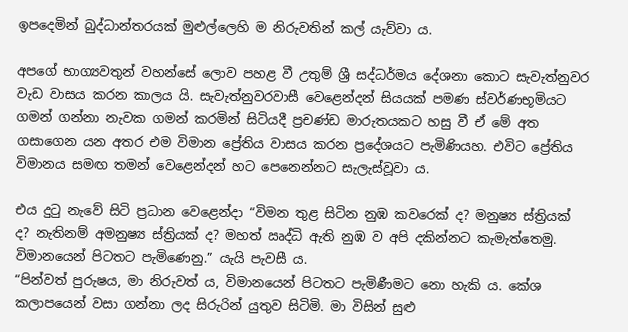ඉපදෙමින් බුද්ධාන්තරයක් මුළුල්ලෙහි ම නිරුවතින් කල් යැව්වා ය.

අපගේ භාග්‍යවතුන් වහන්සේ ලොව පහළ වී උතුම් ශ්‍රී සද්ධර්මය දේශනා කොට සැවැත්නුවර වැඩ වාසය කරන කාලය යි. සැවැත්නුවරවාසී වෙළෙන්දන් සියයක් පමණ ස්වර්ණභූමියට ගමන් ගන්නා නැවක ගමන් කරමින් සිටියදී ප්‍රචණ්ඩ මාරුතයකට හසු වී ඒ මේ අත ගසාගෙන යන අතර එම විමාන ප්‍රේතිය වාසය කරන ප්‍රදේශයට පැමිණියහ. එවිට ප්‍රේතිය විමානය සමඟ තමන් වෙළෙන්දන් හට පෙනෙන්නට සැලැස්වූවා ය.

එය දුටු නැවේ සිටි ප්‍රධාන වෙළෙන්දා “විමන තුළ සිටින නුඹ කවරෙක් ද? මනුෂ්‍ය ස්ත්‍රියක් ද? නැතිනම් අමනුෂ්‍ය ස්ත්‍රියක් ද? මහත් ඍද්ධි ඇති නුඹ ව අපි දකින්නට කැමැත්තෙමු. විමානයෙන් පිටතට පැමිණෙනු.” යැයි පැවසී ය.
“පින්වත් පුරුෂය, මා නිරුවත් ය, විමානයෙන් පිටතට පැමිණීමට නො හැකි ය. කේශ කලාපයෙන් වසා ගන්නා ලද සිරුරින් යුතුව සිටිමි. මා විසින් සුළු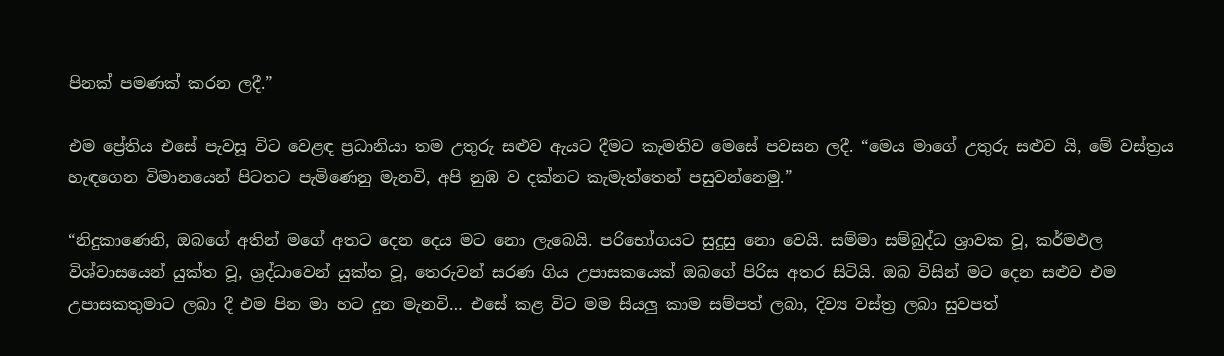පිනක් පමණක් කරන ලදී.”

එම ප්‍රේතිය එසේ පැවසූ විට වෙළඳ ප්‍රධානියා තම උතුරු සළුව ඇයට දීමට කැමතිව මෙසේ පවසන ලදී. “මෙය මාගේ උතුරු සළුව යි, මේ වස්ත්‍රය හැඳගෙන විමානයෙන් පිටතට පැමිණෙනු මැනවි, අපි නුඹ ව දක්නට කැමැත්තෙන් පසුවන්නෙමු.”

“නිදුකාණෙනි, ඔබගේ අතින් මගේ අතට දෙන දෙය මට නො ලැබෙයි. පරිභෝගයට සුදුසු නො වෙයි. සම්මා සම්බුද්ධ ශ්‍රාවක වූ, කර්මඵල විශ්වාසයෙන් යුක්ත වූ, ශ්‍රද්ධාවෙන් යුක්ත වූ, තෙරුවන් සරණ ගිය උපාසකයෙක් ඔබගේ පිරිස අතර සිටියි. ඔබ විසින් මට දෙන සළුව එම උපාසකතුමාට ලබා දී එම පින මා හට දුන මැනවි… එසේ කළ විට මම සියලු කාම සම්පත් ලබා, දිව්‍ය වස්ත්‍ර ලබා සුවපත්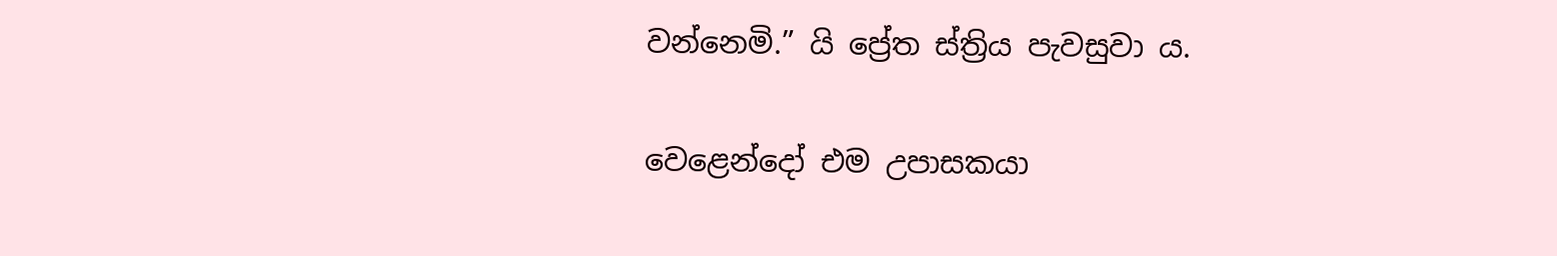වන්නෙමි.” යි ප්‍රේත ස්ත්‍රිය පැවසුවා ය.

වෙළෙන්දෝ එම උපාසකයා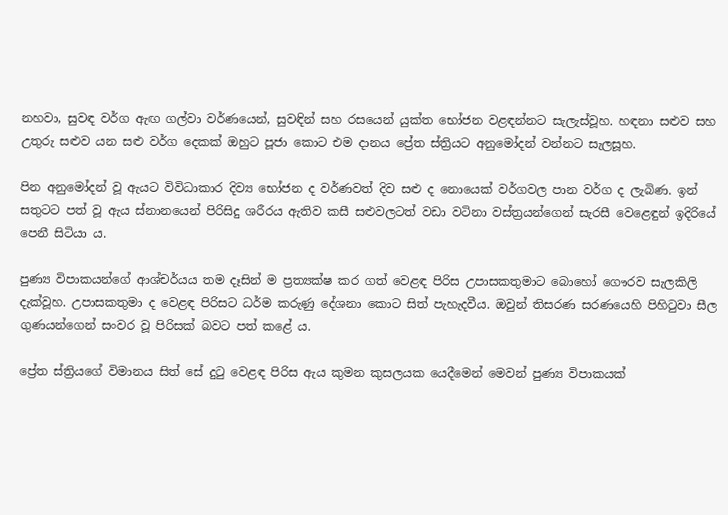නහවා, සුවඳ වර්ග ඇඟ ගල්වා වර්ණයෙන්, සුවඳින් සහ රසයෙන් යුක්ත භෝජන වළඳන්නට සැලැස්වූහ. හඳනා සළුව සහ උතුරු සළුව යන සළු වර්ග දෙකක් ඔහුට පූජා කොට එම දානය ප්‍රේත ස්ත්‍රියට අනුමෝදන් වන්නට සැලසූහ.

පින අනුමෝදන් වූ ඇයට විවිධාකාර දිව්‍ය භෝජන ද වර්ණවත් දිව සළු ද නොයෙක් වර්ගවල පාන වර්ග ද ලැබිණ. ඉන් සතුටට පත් වූ ඇය ස්නානයෙන් පිරිසිදු ශරීරය ඇතිව කසී සළුවලටත් වඩා වටිනා වස්ත්‍රයන්ගෙන් සැරසී වෙළෙඳුන් ඉදිරියේ පෙනී සිටියා ය.

පුණ්‍ය විපාකයන්ගේ ආශ්චර්යය තම දෑසින් ම ප්‍රත්‍යක්ෂ කර ගත් වෙළඳ පිරිස උපාසකතුමාට බොහෝ ගෞරව සැලකිලි දැක්වූහ. උපාසකතුමා ද වෙළඳ පිරිසට ධර්ම කරුණු දේශනා කොට සිත් පැහැදවීය. ඔවුන් තිසරණ සරණයෙහි පිහිටුවා සීල ගුණයන්ගෙන් සංවර වූ පිරිසක් බවට පත් කළේ ය.

ප්‍රේත ස්ත්‍රියගේ විමානය සිත් සේ දුටු වෙළඳ පිරිස ඇය කුමන කුසලයක යෙදීමෙන් මෙවන් පුණ්‍ය විපාකයක්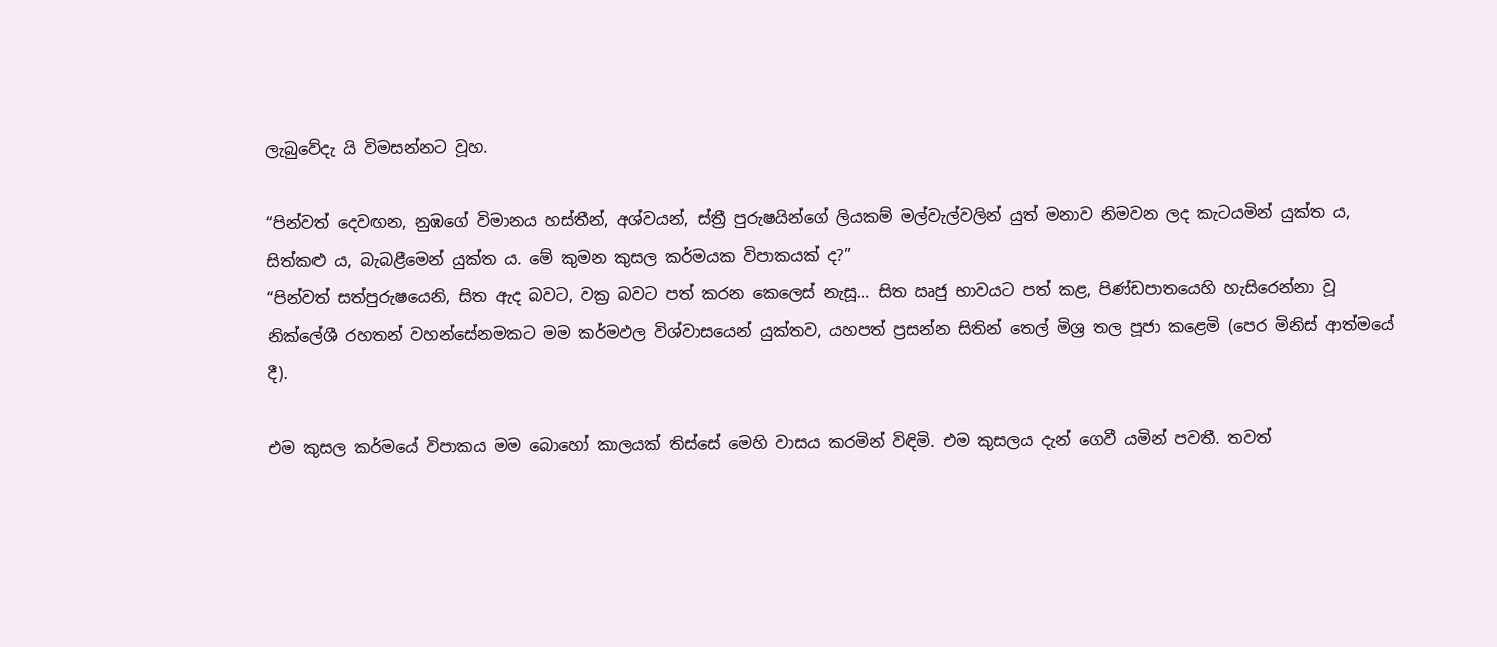ලැබුවේදැ යි විමසන්නට වූහ.

“පින්වත් දෙවඟන, නුඹගේ විමානය හස්තීන්, අශ්වයන්, ස්ත්‍රී පුරුෂයින්ගේ ලියකම් මල්වැල්වලින් යුත් මනාව නිමවන ලද කැටයමින් යුක්ත ය, සිත්කළු ය, බැබළීමෙන් යුක්ත ය. මේ කුමන කුසල කර්මයක විපාකයක් ද?”
“පින්වත් සත්පුරුෂයෙනි, සිත ඇද බවට, වක්‍ර බවට පත් කරන කෙලෙස් නැසූ… සිත ඍජු භාවයට පත් කළ, පිණ්ඩපාතයෙහි හැසිරෙන්නා වූ නික්ලේශී රහතන් වහන්සේනමකට මම කර්මඵල විශ්වාසයෙන් යුක්තව, යහපත් ප්‍රසන්න සිතින් තෙල් මිශ්‍ර තල පූජා කළෙමි (පෙර මිනිස් ආත්මයේ දී).

එම කුසල කර්මයේ විපාකය මම බොහෝ කාලයක් තිස්සේ මෙහි වාසය කරමින් විඳිමි. එම කුසලය දැන් ගෙවී යමින් පවතී. තවත්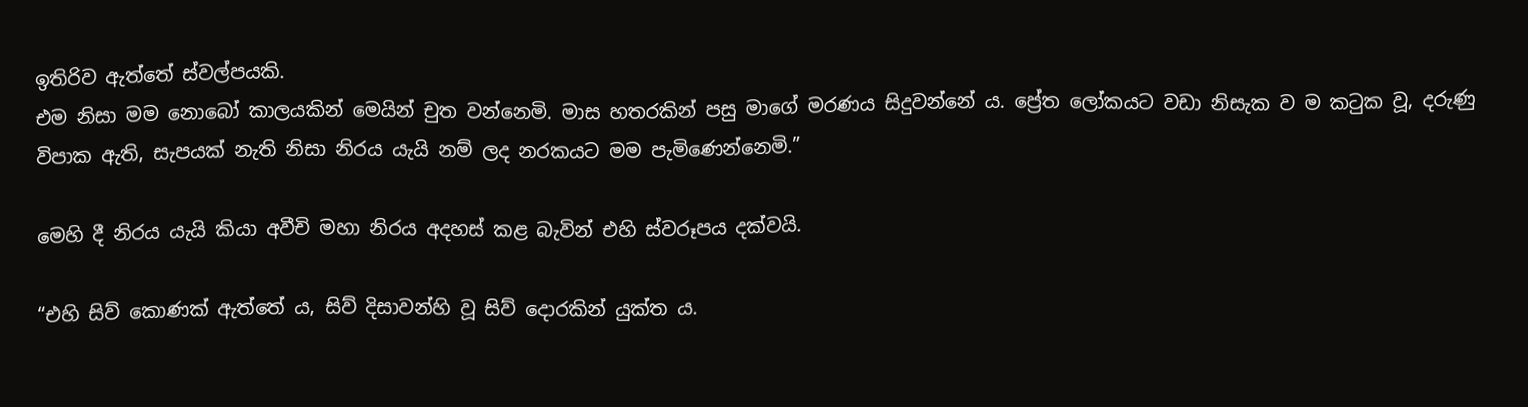ඉතිරිව ඇත්තේ ස්වල්පයකි.
එම නිසා මම නොබෝ කාලයකින් මෙයින් චුත වන්නෙමි. මාස හතරකින් පසු මාගේ මරණය සිදුවන්නේ ය. ප්‍රේත ලෝකයට වඩා නිසැක ව ම කටුක වූ, දරුණු විපාක ඇති, සැපයක් නැති නිසා නිරය යැයි නම් ලද නරකයට මම පැමිණෙන්නෙමි.”

මෙහි දී නිරය යැයි කියා අවීචි මහා නිරය අදහස් කළ බැවින් එහි ස්වරූපය දක්වයි.

“එහි සිව් කොණක් ඇත්තේ ය, සිව් දිසාවන්හි වූ සිව් දොරකින් යුක්ත ය.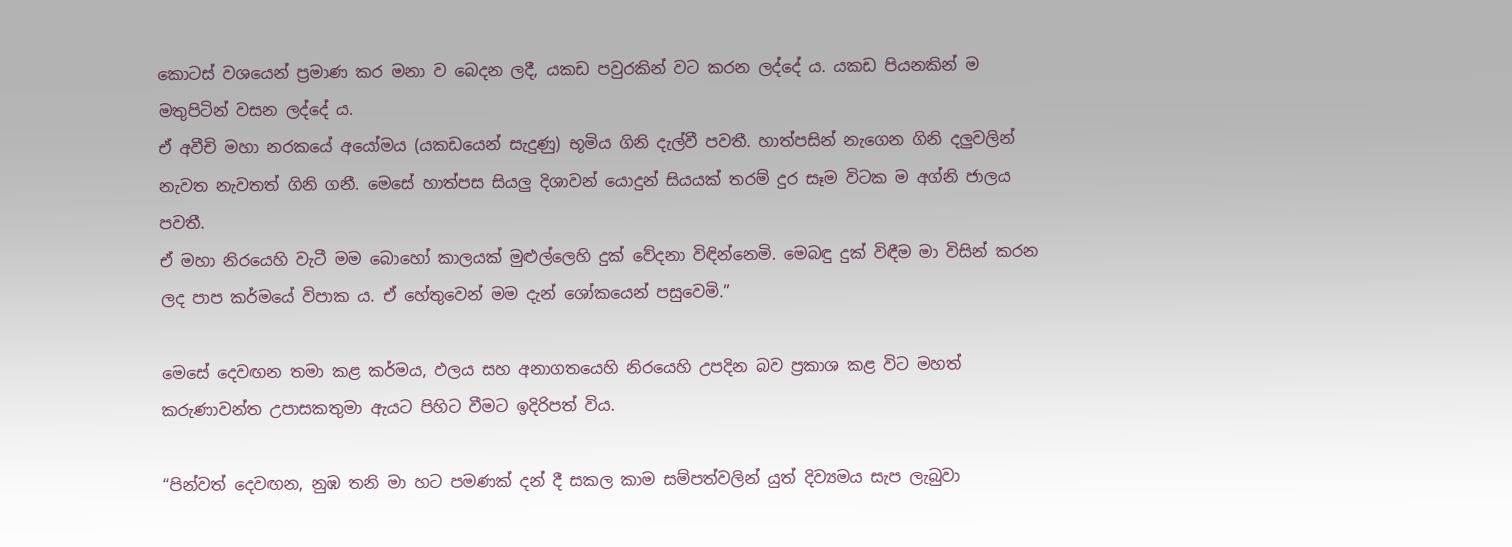කොටස් වශයෙන් ප්‍රමාණ කර මනා ව බෙදන ලදී, යකඩ පවුරකින් වට කරන ලද්දේ ය. යකඩ පියනකින් ම මතුපිටින් වසන ලද්දේ ය.
ඒ අවීචි මහා නරකයේ අයෝමය (යකඩයෙන් සැදුණු) භූමිය ගිනි දැල්වී පවතී. හාත්පසින් නැගෙන ගිනි දලුවලින් නැවත නැවතත් ගිනි ගනී. මෙසේ හාත්පස සියලු දිශාවන් යොදුන් සියයක් තරම් දුර සෑම විටක ම අග්නි ජාලය පවතී.
ඒ මහා නිරයෙහි වැටී මම බොහෝ කාලයක් මුළුල්ලෙහි දුක් වේදනා විඳින්නෙමි. මෙබඳු දුක් විඳීම මා විසින් කරන ලද පාප කර්මයේ විපාක ය. ඒ හේතුවෙන් මම දැන් ශෝකයෙන් පසුවෙමි.”

මෙසේ දෙවඟන තමා කළ කර්මය, ඵලය සහ අනාගතයෙහි නිරයෙහි උපදින බව ප්‍රකාශ කළ විට මහත් කරුණාවන්ත උපාසකතුමා ඇයට පිහිට වීමට ඉදිරිපත් විය.

“පින්වත් දෙවඟන, නුඹ තනි මා හට පමණක් දන් දී සකල කාම සම්පත්වලින් යුත් දිව්‍යමය සැප ලැබුවා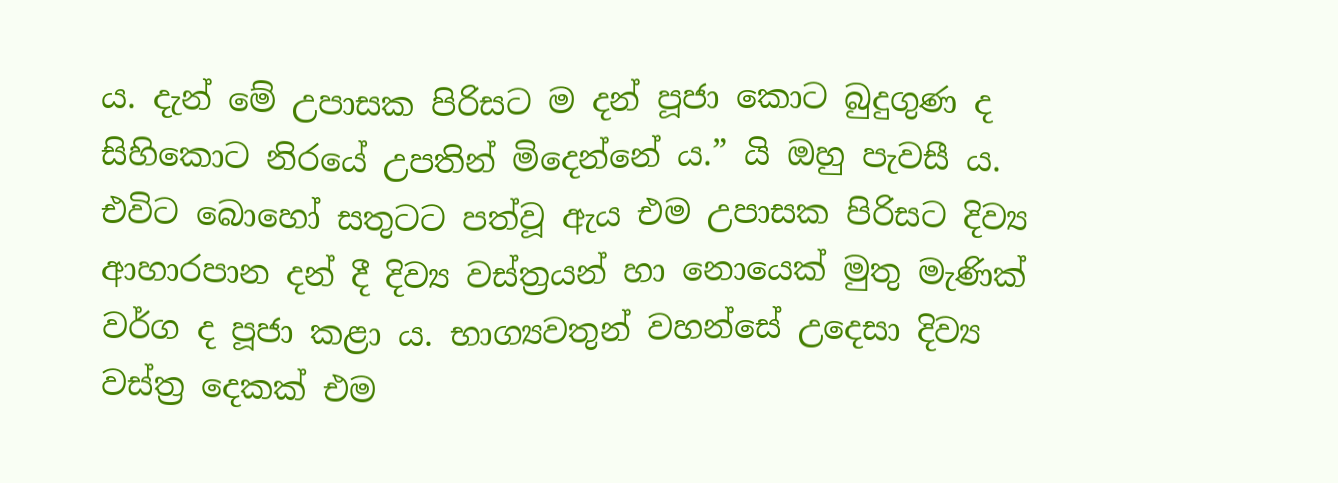ය. දැන් මේ උපාසක පිරිසට ම දන් පූජා කොට බුදුගුණ ද සිහිකොට නිරයේ උපතින් මිදෙන්නේ ය.” යි ඔහු පැවසී ය.
එවිට බොහෝ සතුටට පත්වූ ඇය එම උපාසක පිරිසට දිව්‍ය ආහාරපාන දන් දී දිව්‍ය වස්ත්‍රයන් හා නොයෙක් මුතු මැණික් වර්ග ද පූජා කළා ය. භාග්‍යවතුන් වහන්සේ උදෙසා දිව්‍ය වස්ත්‍ර දෙකක් එම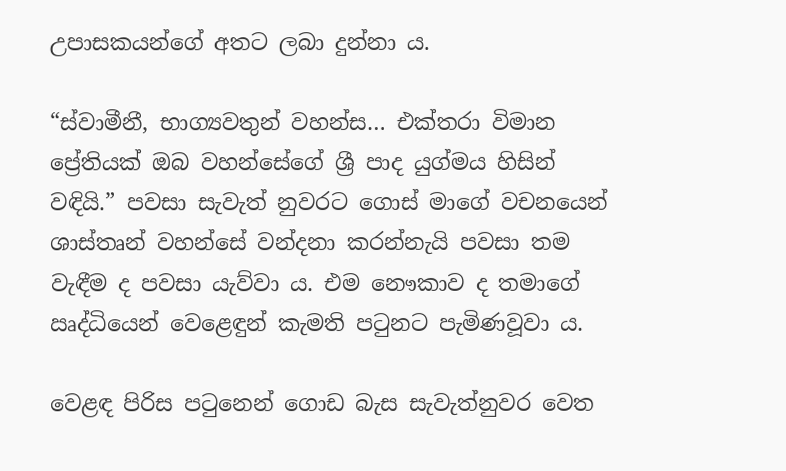උපාසකයන්ගේ අතට ලබා දුන්නා ය.

“ස්වාමීනී, භාග්‍යවතුන් වහන්ස… එක්තරා විමාන ප්‍රේතියක් ඔබ වහන්සේගේ ශ්‍රී පාද යුග්මය හිසින් වඳියි.” පවසා සැවැත් නුවරට ගොස් මාගේ වචනයෙන් ශාස්තෘන් වහන්සේ වන්දනා කරන්නැයි පවසා තම වැඳීම ද පවසා යැව්වා ය. එම නෞකාව ද තමාගේ ඍද්ධියෙන් වෙළෙඳුන් කැමති පටුනට පැමිණවූවා ය.

වෙළඳ පිරිස පටුනෙන් ගොඩ බැස සැවැත්නුවර වෙත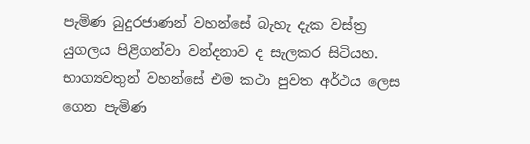පැමිණ බුදුරජාණන් වහන්සේ බැහැ දැක වස්ත්‍ර යුගලය පිළිගන්වා වන්දනාව ද සැලකර සිටියහ. භාග්‍යවතුන් වහන්සේ එම කථා පුවත අර්ථය ලෙස ගෙන පැමිණ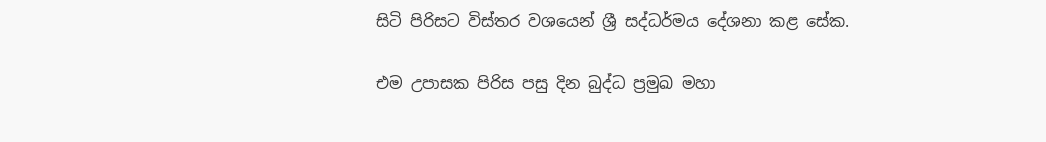සිටි පිරිසට විස්තර වශයෙන් ශ්‍රී සද්ධර්මය දේශනා කළ සේක.

එම උපාසක පිරිස පසු දින බුද්ධ ප්‍රමුඛ මහා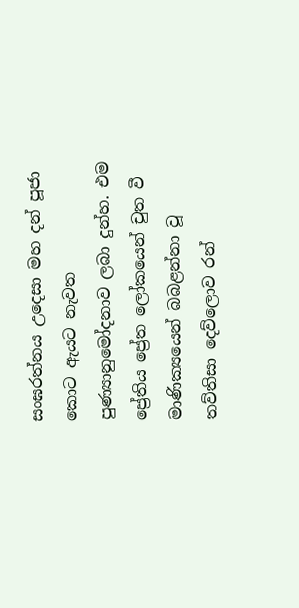සංඝරත්නය උදෙසා මහ දන් පූජා කොට ඇයට නැවත පුණ්‍යානුමෝදනාව ලබා දුන්හ. එම ප්‍රේතිය ප්‍රේත ලෝකයෙන් චුත වී මාණික්‍යයෙන් බබළන්නා වූ තව්තිසා දෙව්ලොව රන්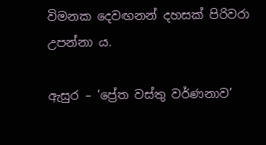විමනක දෙවඟනන් දහසක් පිරිවරා උපන්නා ය.

ඇසුර – ‘ප්‍රේත වස්තු වර්ණනාව’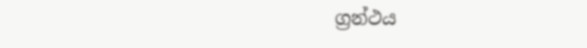ග්‍රන්ථය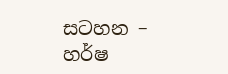සටහන – හර්ෂ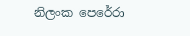නිලංක පෙරේරා